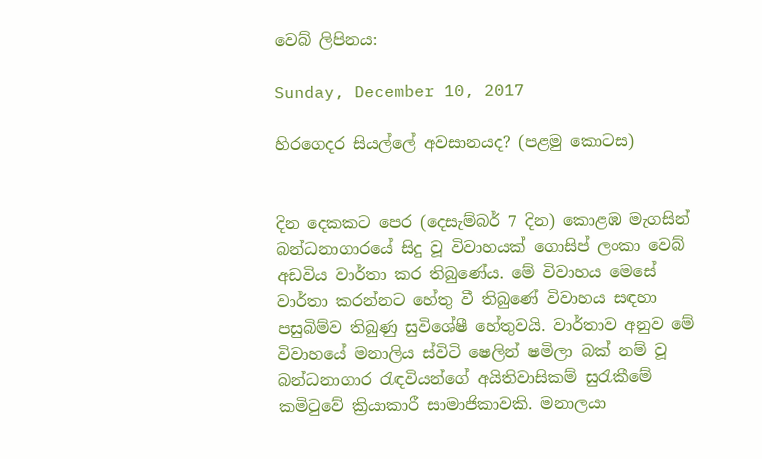වෙබ් ලිපිනය:

Sunday, December 10, 2017

හිරගෙදර සියල්ලේ අවසානයද? (පළමු කොටස)


දින දෙකකට පෙර (දෙසැම්බර් 7 දින) කොළඹ මැගසින් බන්ධනාගාරයේ සිදු වූ විවාහයක් ගොසිප් ලංකා වෙබ් අඩවිය වාර්තා කර තිබුණේය. මේ විවාහය මෙසේ වාර්තා කරන්නට හේතු වී තිබුණේ විවාහය සඳහා පසුබිම්ව තිබුණු සුවිශේෂී හේතුවයි. වාර්තාව අනුව මේ විවාහයේ මනාලිය ස්විටි ෂෙලින් ෂමිලා බක් නම් වූ බන්ධනාගාර රැඳවියන්ගේ අයිතිවාසිකම් සුරැකීමේ කමිටුවේ ක්‍රියාකාරී සාමාජිකාවකි. මනාලයා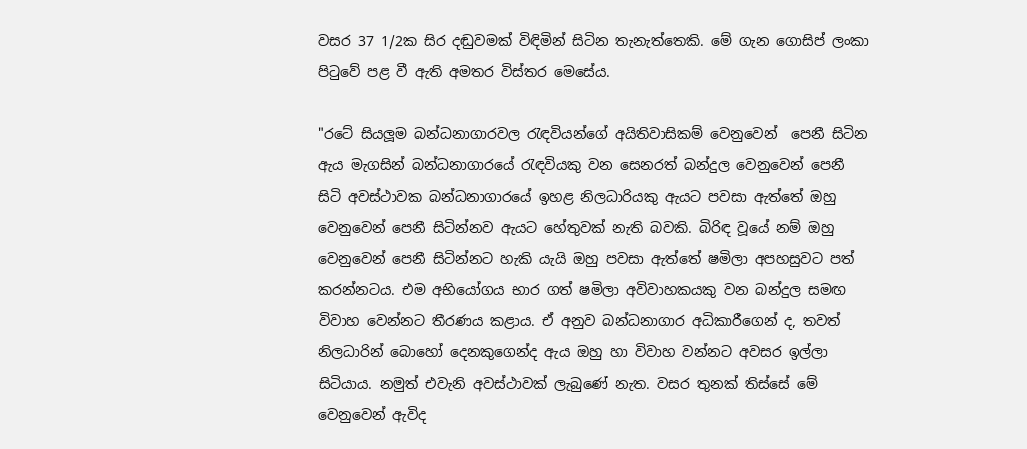වසර 37 1/2ක සිර දඬුවමක් විඳිමින් සිටින තැනැත්තෙකි. මේ ගැන ගොසිප් ලංකා පිටුවේ පළ වී ඇති අමතර විස්තර මෙසේය.

"රටේ සියලූම බන්ධනාගාරවල රැඳවියන්ගේ අයිතිවාසිකම් වෙනුවෙන්  පෙනී සිටින ඇය මැගසින් බන්ධනාගාරයේ රැඳවියකු වන සෙනරත් බන්දුල වෙනුවෙන් පෙනී සිටි අවස්ථාවක බන්ධනාගාරයේ ඉහළ නිලධාරියකු ඇයට පවසා ඇත්තේ ඔහු වෙනුවෙන් පෙනී සිටින්නව ඇයට හේතුවක් නැති බවකි. බිරිඳ වූයේ නම් ඔහු වෙනුවෙන් පෙනී සිටින්නට හැකි යැයි ඔහු පවසා ඇත්තේ ෂමිලා අපහසුවට පත් කරන්නටය. එම අභියෝගය භාර ගත් ෂමිලා අවිවාහකයකු වන බන්දුල සමඟ විවාහ වෙන්නට තීරණය කළාය. ඒ අනුව බන්ධනාගාර අධිකාරීගෙන් ද, තවත් නිලධාරින් බොහෝ දෙනකුගෙන්ද ඇය ඔහු හා විවාහ වන්නට අවසර ඉල්ලා සිටියාය. නමුත් එවැනි අවස්ථාවක් ලැබුණේ නැත. වසර තුනක් තිස්සේ මේ වෙනුවෙන් ඇවිද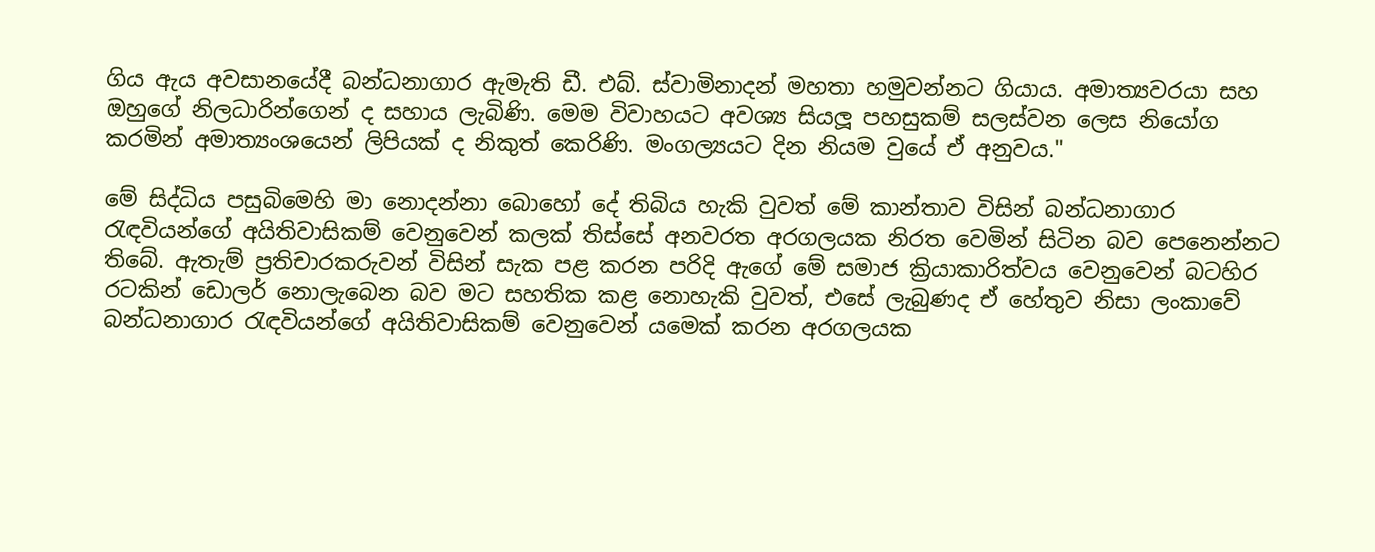ගිය ඇය අවසානයේදී බන්ධනාගාර ඇමැති ඩී. එබ්. ස්වාමිනාදන් මහතා හමුවන්නට ගියාය. අමාත්‍යවරයා සහ ඔහුගේ නිලධාරින්ගෙන් ද සහාය ලැබිණි. මෙම විවාහයට අවශ්‍ය සියලූ පහසුකම් සලස්වන ලෙස නියෝග කරමින් අමාත්‍යංශයෙන් ලිපියක් ද නිකුත් කෙරිණි. මංගල්‍යයට දින නියම වුයේ ඒ අනුවය."

මේ සිද්ධිය පසුබිමෙහි මා නොදන්නා බොහෝ දේ තිබිය හැකි වුවත් මේ කාන්තාව විසින් බන්ධනාගාර රැඳවියන්ගේ අයිතිවාසිකම් වෙනුවෙන් කලක් තිස්සේ අනවරත අරගලයක නිරත වෙමින් සිටින බව පෙනෙන්නට තිබේ. ඇතැම් ප්‍රතිචාරකරුවන් විසින් සැක පළ කරන පරිදි ඇගේ මේ සමාජ ක්‍රියාකාරිත්වය වෙනුවෙන් බටහිර රටකින් ඩොලර් නොලැබෙන බව මට සහතික කළ නොහැකි වුවත්, එසේ ලැබුණද ඒ හේතුව නිසා ලංකාවේ බන්ධනාගාර රැඳවියන්ගේ අයිතිවාසිකම් වෙනුවෙන් යමෙක් කරන අරගලයක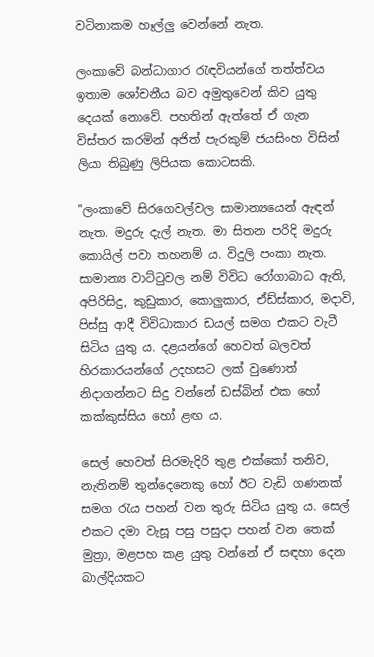වටිනාකම හෑල්ලු වෙන්නේ නැත.

ලංකාවේ බන්ධාගාර රැඳවියන්ගේ තත්ත්වය ඉතාම ශෝචනීය බව අමුතුවෙන් කිව යුතු දෙයක් නොවේ. පහතින් ඇත්තේ ඒ ගැන විස්තර කරමින් අජිත් පැරකුම් ජයසිංහ විසින් ලියා තිබුණු ලිපියක කොටසකි.

"ලංකාවේ සිරගෙවල්වල සාමාන්‍යයෙන් ඇඳන් නැත. මදුරු දැල් නැත. මා සිතන පරිදි මදුරු කොයිල් පවා තහනම් ය. විදුලි පංකා නැත. සාමාන්‍ය වාට්ටුවල නම් විවිධ රෝගාබාධ ඇති, අපිරිසිදු, කුඩුකාර, කොලුකාර, ඒඩ්ස්කාර, මදාවි, පිස්සු ආදී විවිධාකාර ඩයල් සමග එකට වැටී සිටිය යුතු ය. දළයන්ගේ හෙවත් බලවත් හිරකාරයන්ගේ උදහසට ලක් වුණොත් නිදාගන්නට සිදු වන්නේ ඩස්බින් එක හෝ කක්කුස්සිය හෝ ළඟ ය.

සෙල් හෙවත් සිරමැදිරි තුළ එක්කෝ තනිව, නැතිනම් තුන්දෙනෙකු හෝ ඊට වැඩි ගණනක් සමග රැය පහන් වන තුරු සිටිය යුතු ය. සෙල් එකට දමා වැසූ පසු පසුදා පහන් වන තෙක් මුත්‍රා, මළපහ කළ යුතු වන්නේ ඒ සඳහා දෙන බාල්දියකට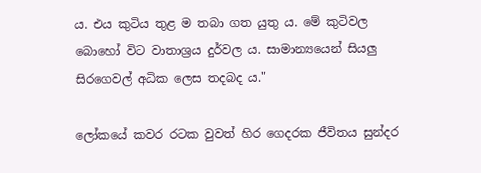ය. එය කුටිය තුළ ම තබා ගත යුතු ය. මේ කුටිවල බොහෝ විට වාතාශ්‍රය දුර්වල ය. සාමාන්‍යයෙන් සියලු සිරගෙවල් අධික ලෙස තදබද ය."

ලෝකයේ කවර රටක වුවත් හිර ගෙදරක ජීවිතය සුන්දර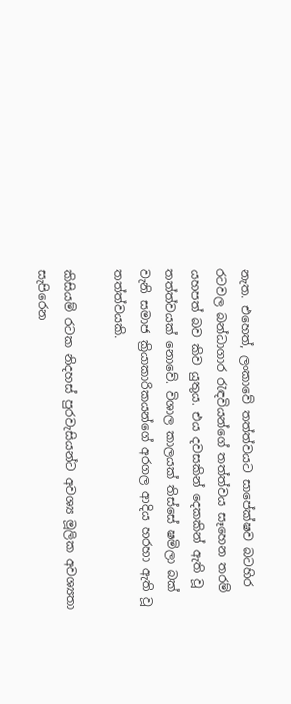නැත. එහෙත්, ලංකාවේ තත්ත්වයට සාපේක්ෂව බටහිර රටවල බන්ධාගාර රැඳවියන්ගේ තත්ත්වය සෑහෙන තරම් යහපත් බව කිව යුතුය. එය දවසකින් දෙකකින් ඇති වූ තත්ත්වයක් නොවේ. විශාල කාලයක් තිස්සේ ෂමිලා බක් වැනි සමාජ ක්‍රියාකාරිකයන්ගේ අරගල ආදිය හරහා ඇති වූ තත්ත්වයකි.

කිසියම් රටක නිදහස් පුරවැසියන්ට අවශ්‍ය මූලික අවශ්‍යතා සැපිරෙන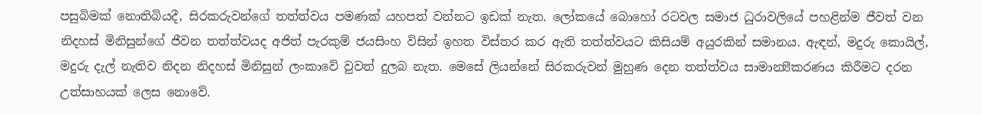පසුබිමක් නොතිබියදී, සිරකරුවන්ගේ තත්ත්වය පමණක් යහපත් වන්නට ඉඩක් නැත. ලෝකයේ බොහෝ රටවල සමාජ ධුරාවලියේ පහළින්ම ජීවත් වන නිදහස් මිනිසුන්ගේ ජීවන තත්ත්වයද අජිත් පැරකුම් ජයසිංහ විසින් ඉහත විස්තර කර ඇති තත්ත්වයට කිසියම් අයුරකින් සමානය. ඇඳන්, මදුරු කොයිල්, මදුරු දැල් නැතිව නිදන නිදහස් මිනිසුන් ලංකාවේ වුවත් දුලබ නැත. මෙසේ ලියන්නේ සිරකරුවන් මුහුණ දෙන තත්ත්වය සාමාන්‍යීකරණය කිරීමට දරන උත්සාහයක් ලෙස නොවේ.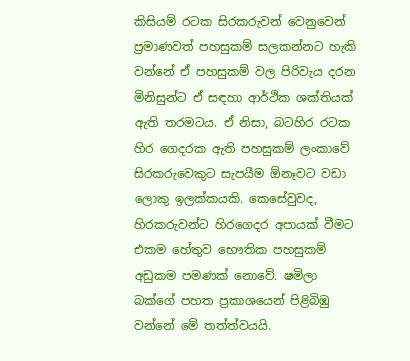කිසියම් රටක සිරකරුවන් වෙනුවෙන් ප්‍රමාණවත් පහසුකම් සලකන්නට හැකි වන්නේ ඒ පහසුකම් වල පිරිවැය දරන මිනිසුන්ට ඒ සඳහා ආර්ථික ශක්තියක් ඇති තරමටය. ඒ නිසා, බටහිර රටක හිර ගෙදරක ඇති පහසුකම් ලංකාවේ සිරකරුවෙකුට සැපයීම ඕනෑවට වඩා ලොකු ඉලක්කයකි. කෙසේවුවද, හිරකරුවන්ට හිරගෙදර අපායක් වීමට එකම හේතුව භෞතික පහසුකම් අඩුකම පමණක් නොවේ. ෂමිලා බක්ගේ පහත ප්‍රකාශයෙන් පිළිබිඹු වන්නේ මේ තත්ත්වයයි.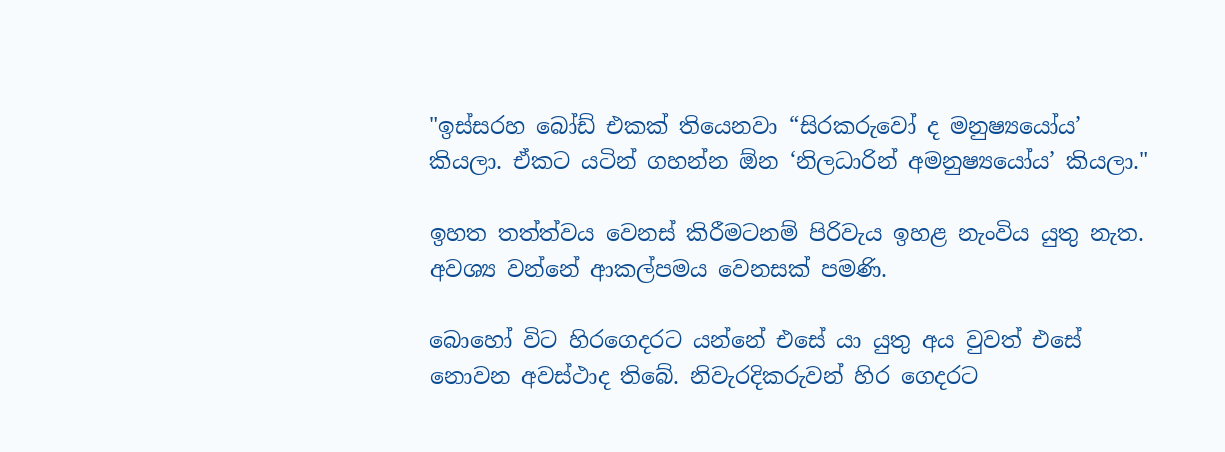"ඉස්සරහ බෝඩ් එකක් තියෙනවා “සිරකරුවෝ ද මනුෂ්‍යයෝය’ කියලා. ඒකට යටින් ගහන්න ඕන ‘නිලධාරින් අමනුෂ්‍යයෝය’ කියලා."

ඉහත තත්ත්වය වෙනස් කිරීමටනම් පිරිවැය ඉහළ නැංවිය යුතු නැත. අවශ්‍ය වන්නේ ආකල්පමය වෙනසක් පමණි.

බොහෝ විට හිරගෙදරට යන්නේ එසේ යා යුතු අය වුවත් එසේ නොවන අවස්ථාද තිබේ. නිවැරදිකරුවන් හිර ගෙදරට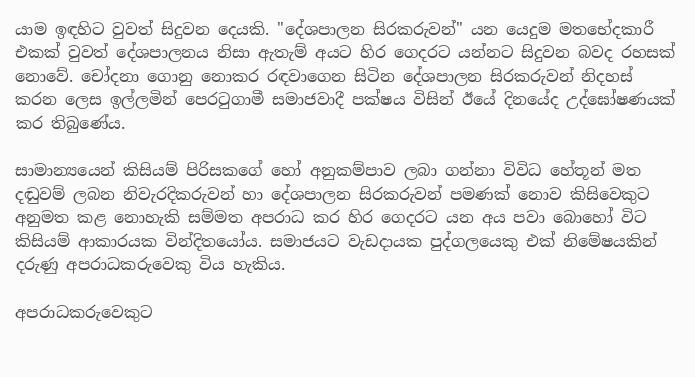යාම ඉඳහිට වුවත් සිදුවන දෙයකි. "දේශපාලන සිරකරුවන්" යන යෙදුම මතභේදකාරී එකක් වුවත් දේශපාලනය නිසා ඇතැම් අයට හිර ගෙදරට යන්නට සිදුවන බවද රහසක් නොවේ. චෝදනා ගොනු නොකර රඳවාගෙන සිටින දේශපාලන සිරකරුවන් නිදහස් කරන ලෙස ඉල්ලමින් පෙරටුගාමී සමාජවාදී පක්ෂය විසින් ඊයේ දිනයේද උද්ඝෝෂණයක් කර තිබුණේය.

සාමාන්‍යයෙන් කිසියම් පිරිසකගේ හෝ අනුකම්පාව ලබා ගන්නා විවිධ හේතූන් මත දඬුවම් ලබන නිවැරදිකරුවන් හා දේශපාලන සිරකරුවන් පමණක් නොව කිසිවෙකුට අනුමත කළ නොහැකි සම්මත අපරාධ කර හිර ගෙදරට යන අය පවා බොහෝ විට කිසියම් ආකාරයක වින්දිතයෝය. සමාජයට වැඩදායක පුද්ගලයෙකු එක් නිමේෂයකින් දරුණු අපරාධකරුවෙකු විය හැකිය.

අපරාධකරුවෙකුට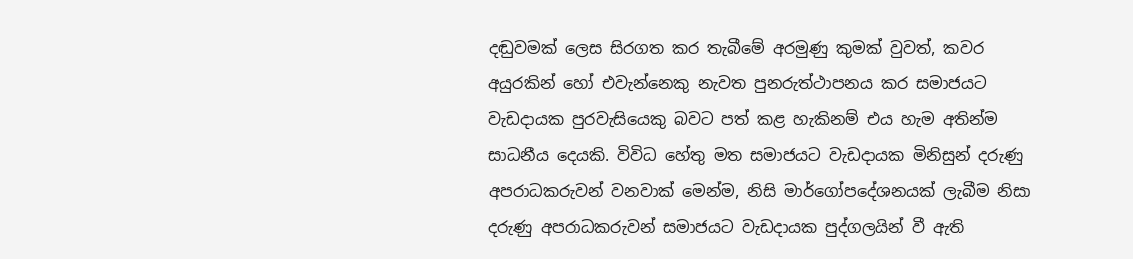දඬුවමක් ලෙස සිරගත කර තැබීමේ අරමුණු කුමක් වුවත්, කවර අයුරකින් හෝ එවැන්නෙකු නැවත පුනරුත්ථාපනය කර සමාජයට වැඩදායක පුරවැසියෙකු බවට පත් කළ හැකිනම් එය හැම අතින්ම සාධනීය දෙයකි. විවිධ හේතු මත සමාජයට වැඩදායක මිනිසුන් දරුණු අපරාධකරුවන් වනවාක් මෙන්ම, නිසි මාර්ගෝපදේශනයක් ලැබීම නිසා දරුණු අපරාධකරුවන් සමාජයට වැඩදායක පුද්ගලයින් වී ඇති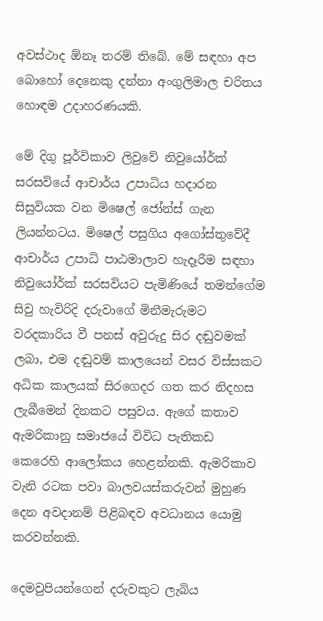අවස්ථාද ඕනෑ තරම් තිබේ. මේ සඳහා අප බොහෝ දෙනෙකු දන්නා අංගුලිමාල චරිතය හොඳම උදාහරණයකි.

මේ දිගු පූර්විකාව ලිවුවේ නිවුයෝර්ක් සරසවියේ ආචාර්ය උපාධිය හදාරන සිසුවියක වන මිෂෙල් ජෝන්ස් ගැන ලියන්නටය. මිෂෙල් පසුගිය අගෝස්තුවේදී ආචාර්ය උපාධි පාඨමාලාව හැදෑරීම සඳහා නිවුයෝර්ක් සරසවියට පැමිණියේ තමන්ගේම සිවු හැවිරිදි දරුවාගේ මිනීමැරුමට වරදකාරිය වී පනස් අවුරුදු සිර දඬුවමක් ලබා, එම දඬුවම් කාලයෙන් වසර විස්සකට අධික කාලයක් සිරගෙදර ගත කර නිදහස ලැබීමෙන් දිනකට පසුවය. ඇගේ කතාව ඇමරිකානු සමාජයේ විවිධ පැතිකඩ කෙරෙහි ආලෝකය හෙළන්නකි. ඇමරිකාව වැනි රටක පවා බාලවයස්කරුවන් මුහුණ දෙන අවදානම් පිළිබඳව අවධානය යොමු කරවන්නකි.

දෙමවුපියන්ගෙන් දරුවකුට ලැබිය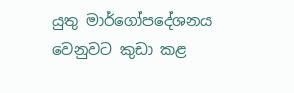යුතු මාර්ගෝපදේශනය වෙනුවට කුඩා කළ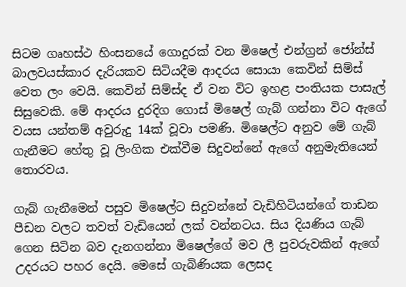සිටම ගෘහස්ථ හිංසනයේ ගොදුරක් වන මිෂෙල් එන්ග්‍රන් ජෝන්ස් බාලවයස්කාර දැරියකව සිටියදීම ආදරය සොයා කෙවින් සිම්ස් වෙත ලං වෙයි. කෙවින් සිම්ස්ද ඒ වන විට ඉහළ පංතියක පාසැල් සිසුවෙකි. මේ ආදරය දුරදිග ගොස් මිෂෙල් ගැබ් ගන්නා විට ඇගේ වයස යන්තම් අවුරුදු 14ක් වූවා පමණි. මිෂෙල්ට අනුව මේ ගැබ් ගැනීමට හේතු වූ ලිංගික එක්වීම සිදුවන්නේ ඇගේ අනුමැතියෙන් තොරවය.

ගැබ් ගැනීමෙන් පසුව මිෂෙල්ට සිදුවන්නේ වැඩිහිටියන්ගේ තාඩන පීඩන වලට තවත් වැඩියෙන් ලක් වන්නටය. සිය දියණිය ගැබ් ගෙන සිටින බව දැනගන්නා මිෂෙල්ගේ මව ලී පුවරුවකින් ඇගේ උදරයට පහර දෙයි. මෙසේ ගැබිණියක ලෙසද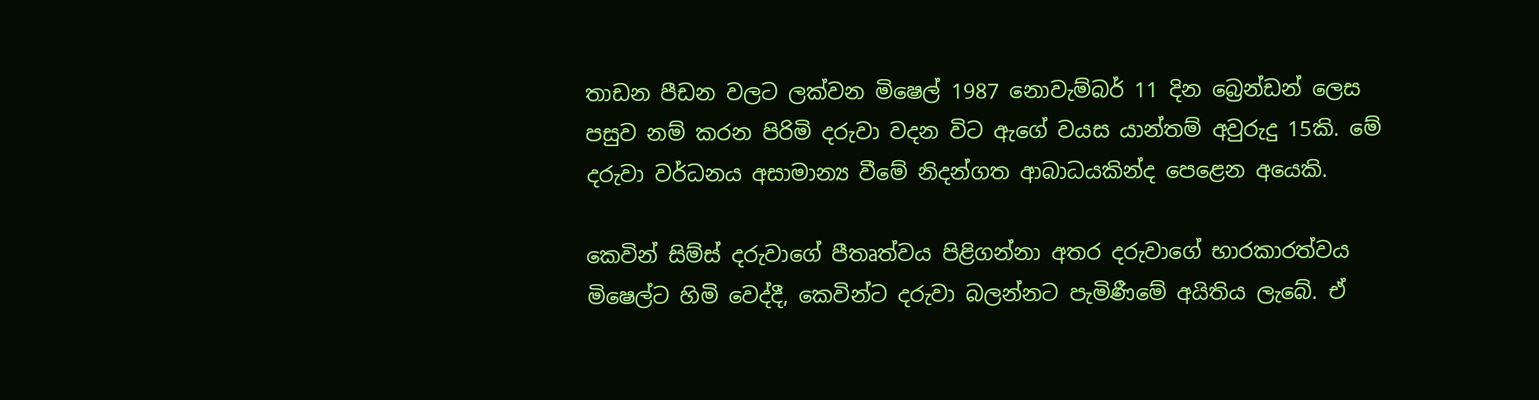තාඩන පීඩන වලට ලක්වන මිෂෙල් 1987 නොවැම්බර් 11 දින බ්‍රෙන්ඩන් ලෙස පසුව නම් කරන පිරිමි දරුවා වදන විට ඇගේ වයස යාන්තම් අවුරුදු 15කි. මේ දරුවා වර්ධනය අසාමාන්‍ය වීමේ නිදන්ගත ආබාධයකින්ද පෙළෙන අයෙකි.

කෙවින් සිම්ස් දරුවාගේ පීතෘත්වය පිළිගන්නා අතර දරුවාගේ භාරකාරත්වය මිෂෙල්ට හිමි වෙද්දී, කෙවින්ට දරුවා බලන්නට පැමිණීමේ අයිතිය ලැබේ. ඒ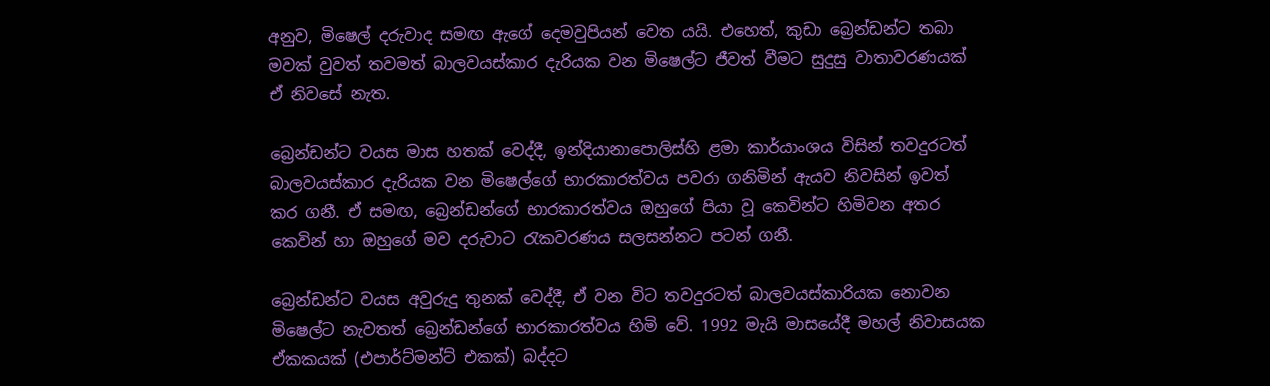අනුව, මිෂෙල් දරුවාද සමඟ ඇගේ දෙමවුපියන් වෙත යයි. එහෙත්, කුඩා බ්‍රෙන්ඩන්ට තබා මවක් වුවත් තවමත් බාලවයස්කාර දැරියක වන මිෂෙල්ට ජීවත් වීමට සුදුසු වාතාවරණයක් ඒ නිවසේ නැත.

බ්‍රෙන්ඩන්ට වයස මාස හතක් වෙද්දී, ඉන්දියානාපොලිස්හි ළමා කාර්යාංශය විසින් තවදුරටත් බාලවයස්කාර දැරියක වන මිෂෙල්ගේ භාරකාරත්වය පවරා ගනිමින් ඇයව නිවසින් ඉවත් කර ගනී. ඒ සමඟ, බ්‍රෙන්ඩන්ගේ භාරකාරත්වය ඔහුගේ පියා වූ කෙවින්ට හිමිවන අතර කෙවින් හා ඔහුගේ මව දරුවාට රැකවරණය සලසන්නට පටන් ගනී.

බ්‍රෙන්ඩන්ට වයස අවුරුදු තුනක් වෙද්දී, ඒ වන විට තවදුරටත් බාලවයස්කාරියක නොවන මිෂෙල්ට නැවතත් බ්‍රෙන්ඩන්ගේ භාරකාරත්වය හිමි වේ. 1992 මැයි මාසයේදී මහල් නිවාසයක ඒකකයක් (එපාර්ට්මන්ට් එකක්) බද්දට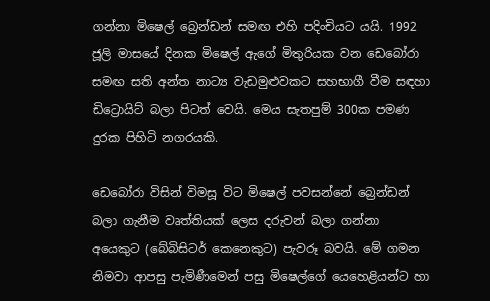ගන්නා මිෂෙල් බ්‍රෙන්ඩන් සමඟ එහි පදිංචියට යයි. 1992 ජූලි මාසයේ දිනක මිෂෙල් ඇගේ මිතුරියක වන ඩෙබෝරා සමඟ සති අන්ත නාට්‍ය වැඩමුළුවකට සහභාගී වීම සඳහා ඩිට්‍රොයිට් බලා පිටත් වෙයි. මෙය සැතපුම් 300ක පමණ දුරක පිහිටි නගරයකි.

ඩෙබෝරා විසින් විමසූ විට මිෂෙල් පවසන්නේ බ්‍රෙන්ඩන් බලා ගැනීම වෘත්තියක් ලෙස දරුවන් බලා ගන්නා අයෙකුට (බේබිසිටර් කෙනෙකුට) පැවරූ බවයි. මේ ගමන නිමවා ආපසු පැමිණීමෙන් පසු මිෂෙල්ගේ යෙහෙළියන්ට හා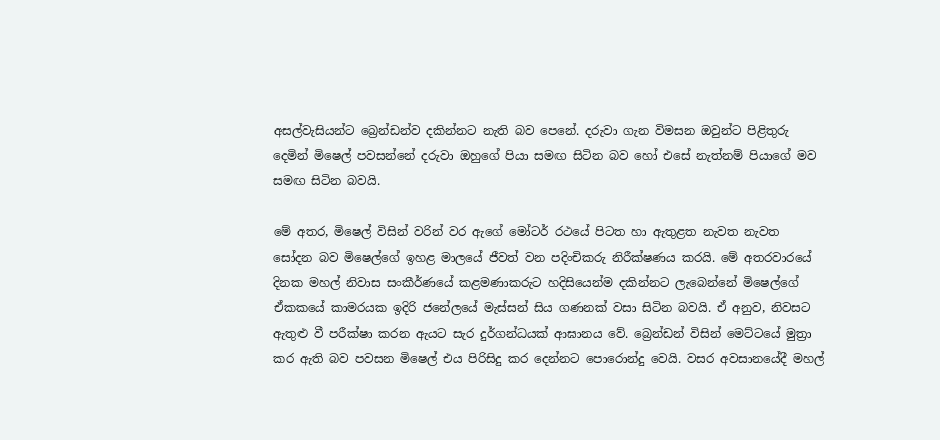අසල්වැසියන්ට බ්‍රෙන්ඩන්ව දකින්නට නැති බව පෙනේ. දරුවා ගැන විමසන ඔවුන්ට පිළිතුරු දෙමින් මිෂෙල් පවසන්නේ දරුවා ඔහුගේ පියා සමඟ සිටින බව හෝ එසේ නැත්නම් පියාගේ මව සමඟ සිටින බවයි.

මේ අතර, මිෂෙල් විසින් වරින් වර ඇගේ මෝටර් රථයේ පිටත හා ඇතුළත නැවත නැවත සෝදන බව මිෂෙල්ගේ ඉහළ මාලයේ ජීවත් වන පදිංචිකරු නිරීක්ෂණය කරයි. මේ අතරවාරයේ දිනක මහල් නිවාස සංකීර්ණයේ කළමණාකරුට හදිසියෙන්ම දකින්නට ලැබෙන්නේ මිෂෙල්ගේ  ඒකකයේ කාමරයක ඉදිරි ජනේලයේ මැස්සන් සිය ගණනක් වසා සිටින බවයි. ඒ අනුව, නිවසට ඇතුළු වී පරීක්ෂා කරන ඇයට සැර දුර්ගන්ධයක් ආඝානය වේ. බ්‍රෙන්ඩන් විසින් මෙට්ටයේ මුත්‍රා කර ඇති බව පවසන මිෂෙල් එය පිරිසිදු කර දෙන්නට පොරොන්දු වෙයි. වසර අවසානයේදී මහල්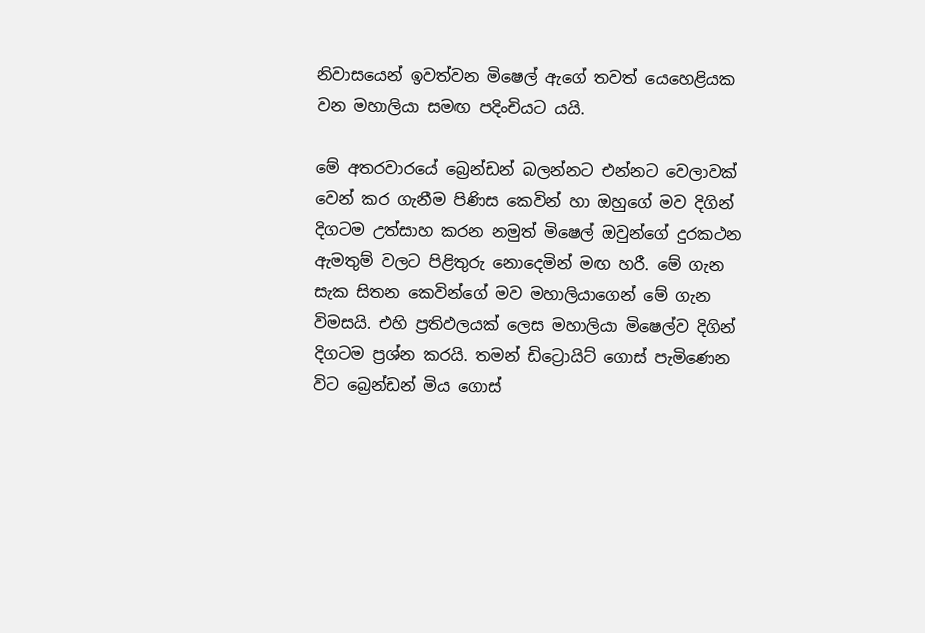නිවාසයෙන් ඉවත්වන මිෂෙල් ඇගේ තවත් යෙහෙළියක වන මහාලියා සමඟ පදිංචියට යයි.

මේ අතරවාරයේ බ්‍රෙන්ඩන් බලන්නට එන්නට වෙලාවක් වෙන් කර ගැනීම පිණිස කෙවින් හා ඔහුගේ මව දිගින් දිගටම උත්සාහ කරන නමුත් මිෂෙල් ඔවුන්ගේ දුරකථන ඇමතුම් වලට පිළිතුරු නොදෙමින් මඟ හරී. මේ ගැන සැක සිතන කෙවින්ගේ මව මහාලියාගෙන් මේ ගැන විමසයි. එහි ප්‍රතිඵලයක් ලෙස මහාලියා මිෂෙල්ව දිගින් දිගටම ප්‍රශ්න කරයි. තමන් ඩිට්‍රොයිට් ගොස් පැමිණෙන විට බ්‍රෙන්ඩන් මිය ගොස්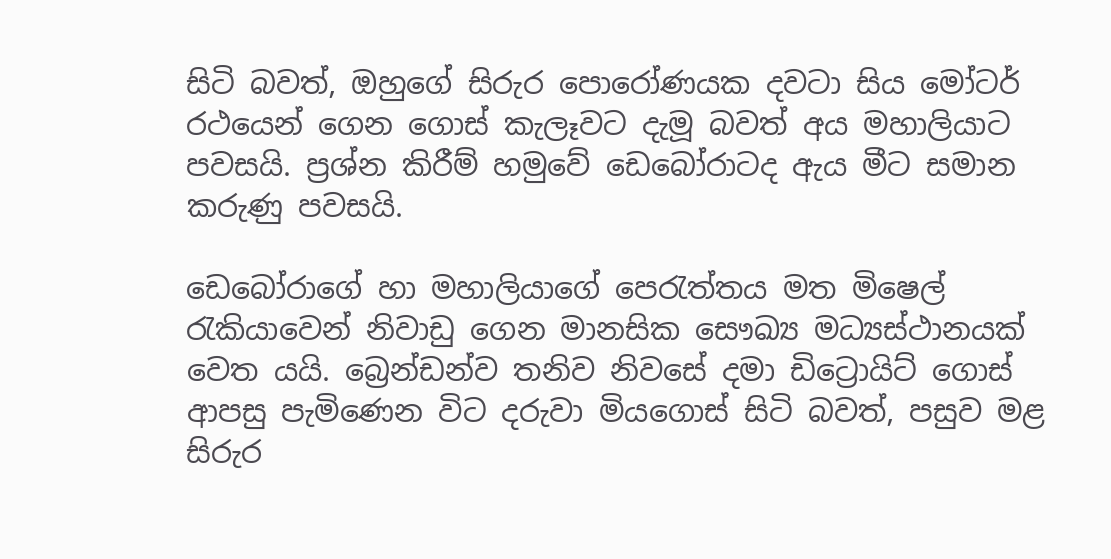සිටි බවත්, ඔහුගේ සිරුර පොරෝණයක දවටා සිය මෝටර් රථයෙන් ගෙන ගොස් කැලෑවට දැමූ බවත් අය මහාලියාට පවසයි. ප්‍රශ්න කිරීම් හමුවේ ඩෙබෝරාටද ඇය මීට සමාන කරුණු පවසයි.

ඩෙබෝරාගේ හා මහාලියාගේ පෙරැත්තය මත මිෂෙල් රැකියාවෙන් නිවාඩු ගෙන මානසික සෞඛ්‍ය මධ්‍යස්ථානයක් වෙත යයි. බ්‍රෙන්ඩන්ව තනිව නිවසේ දමා ඩිට්‍රොයිට් ගොස් ආපසු පැමිණෙන විට දරුවා මියගොස් සිටි බවත්, පසුව මළ සිරුර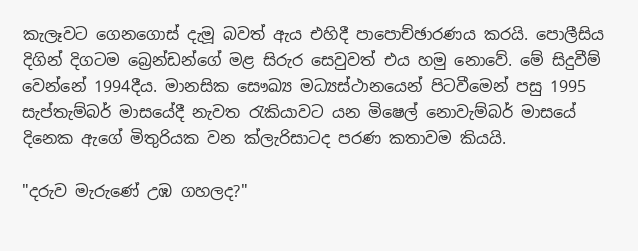කැලෑවට ගෙනගොස් දැමූ බවත් ඇය එහිදී පාපොච්ඡාරණය කරයි. පොලීසිය දිගින් දිගටම බ්‍රෙන්ඩන්ගේ මළ සිරුර සෙවුවත් එය හමු නොවේ. මේ සිදුවීම් වෙන්නේ 1994දීය. මානසික සෞඛ්‍ය මධ්‍යස්ථානයෙන් පිටවීමෙන් පසු 1995 සැප්තැම්බර් මාසයේදී නැවත රැකියාවට යන මිෂෙල් නොවැම්බර් මාසයේ දිනෙක ඇගේ මිතුරියක වන ක්ලැරිසාටද පරණ කතාවම කියයි.

"දරුව මැරුණේ උඹ ගහලද?"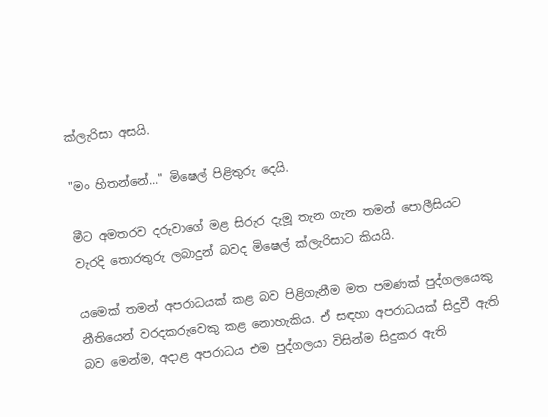ක්ලැරිසා අසයි.

"මං හිතන්නේ..." මිෂෙල් පිළිතුරු දෙයි.

මීට අමතරව දරුවාගේ මළ සිරුර දැමූ තැන ගැන තමන් පොලීසියට වැරදි තොරතුරු ලබාදුන් බවද මිෂෙල් ක්ලැරිසාට කියයි.

යමෙක් තමන් අපරාධයක් කළ බව පිළිගැනීම මත පමණක් පුද්ගලයෙකු නීතියෙන් වරදකරුවෙකු කළ නොහැකිය. ඒ සඳහා අපරාධයක් සිදුවී ඇති බව මෙන්ම, අදාළ අපරාධය එම පුද්ගලයා විසින්ම සිදුකර ඇති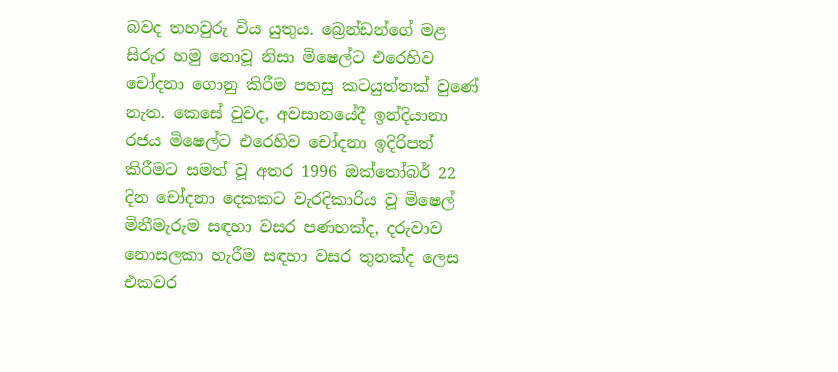බවද තහවුරු විය යුතුය. බ්‍රෙන්ඩන්ගේ මළ සිරුර හමු නොවූ නිසා මිෂෙල්ට එරෙහිව චෝදනා ගොනු කිරීම පහසු කටයුත්තක් වුණේ නැත. කෙසේ වුවද, අවසානයේදී ඉන්දියානා රජය මිෂෙල්ට එරෙහිව චෝදනා ඉදිරිපත් කිරීමට සමත් වූ අතර 1996 ඔක්තෝබර් 22 දින චෝදනා දෙකකට වැරදිකාරිය වූ මිෂෙල් මිනීමැරුම සඳහා වසර පණහක්ද, දරුවාව නොසලකා හැරීම සඳහා වසර තුනක්ද ලෙස එකවර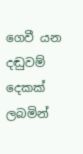ගෙවී යන දඬුවම් දෙකක් ලබමින්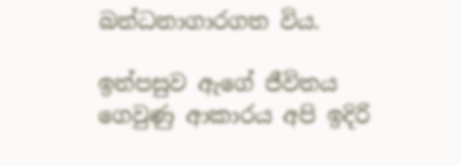බන්ධනාගාරගත විය.

ඉන්පසුව ඇගේ ජීවිතය ගෙවුණු ආකාරය අපි ඉදිරි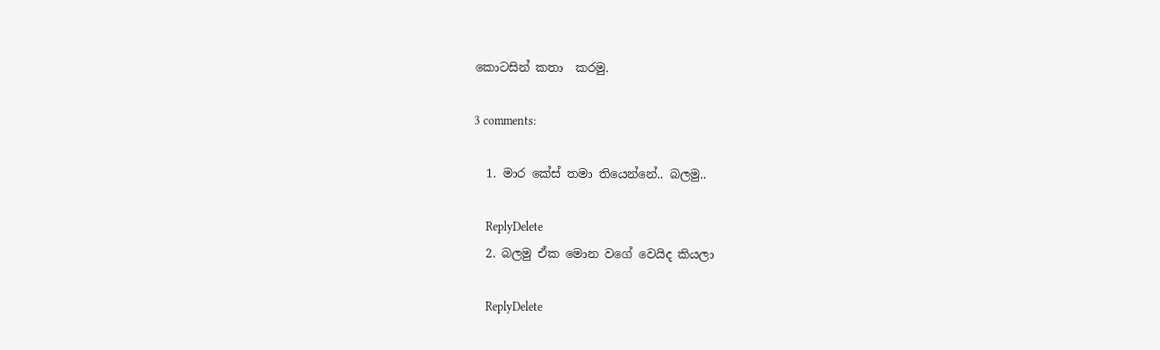කොටසින් කතා  කරමු.

3 comments:

  1. මාර කේස් තමා තියෙන්නේ.. බලමු..

    ReplyDelete
  2. බලමු ඒක මොන වගේ වෙයිද කියලා

    ReplyDelete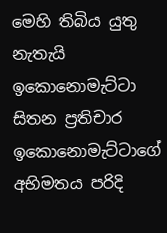මෙහි තිබිය යුතු නැතැයි ඉකොනොමැට්ටා සිතන ප්‍රතිචාර ඉකොනොමැට්ටාගේ අභිමතය පරිදි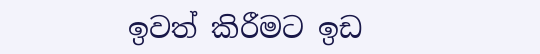ඉවත් කිරීමට ඉඩ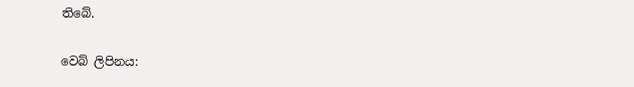තිබේ.

වෙබ් ලිපිනය: